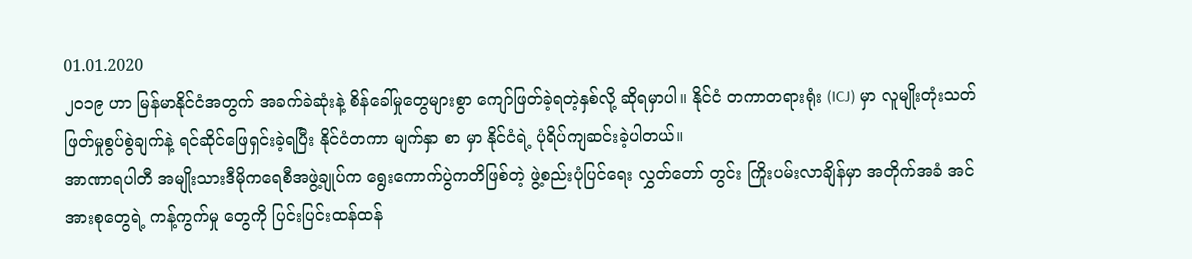01.01.2020
၂၀၁၉ ဟာ မြန်မာနိုင်ငံအတွက် အခက်ခဲဆုံးနဲ့ စိန်ခေါ်မှုတွေများစွာ ကျော်ဖြတ်ခဲ့ရတဲ့နှစ်လို့ ဆိုရမှာပါ။ နိုင်ငံ တကာတရားရုံး (ICJ) မှာ လူမျိုးတုံးသတ်ဖြတ်မှုစွပ်စွဲချက်နဲ့ ရင်ဆိုင်ဖြေရှင်းခဲ့ရပြီး နိုင်ငံတကာ မျက်နှာ စာ မှာ နိုင်ငံရဲ့ ပုံရိပ်ကျဆင်းခဲ့ပါတယ်။
အာဏာရပါတီ အမျိုးသားဒီမိုကရေစီအဖွဲ့ချုပ်က ရွေးကောက်ပွဲကတိဖြစ်တဲ့ ဖွဲ့စည်းပုံပြင်ရေး လွှတ်တော် တွင်း ကြိုးပမ်းလာချိန်မှာ အတိုက်အခံ အင်အားစုတွေရဲ့ ကန့်ကွက်မှု တွေကို ပြင်းပြင်းထန်ထန်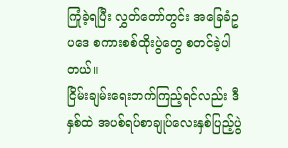ကြုံခဲ့ရပြီး လွှတ်တော်တွင်း အခြေခံဥပဒေ စကားစစ်ထိုးပွဲတွေ စတင်ခဲ့ပါတယ်။
ငြိမ်းချမ်းရေးဘက်ကြည့်ရင်လည်း ဒီနှစ်ထဲ အပစ်ရပ်စာချုပ်လေးနှစ်ပြည့်ပွဲ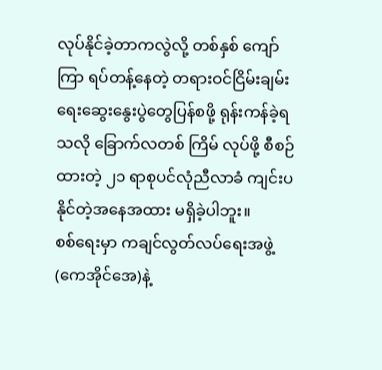လုပ်နိုင်ခဲ့တာကလွဲလို့ တစ်နှစ် ကျော်ကြာ ရပ်တန့်နေတဲ့ တရားဝင်ငြိမ်းချမ်းရေးဆွေးနွေးပွဲတွေပြန်စဖို့ ရုန်းကန်ခဲ့ရသလို ခြောက်လတစ် ကြိမ် လုပ်ဖို့ စီစဉ်ထားတဲ့ ၂၁ ရာစုပင်လုံညီလာခံ ကျင်းပနိုင်တဲ့အနေအထား မရှိခဲ့ပါဘူး။
စစ်ရေးမှာ ကချင်လွတ်လပ်ရေးအဖွဲ့ (ကေအိုင်အေ)နဲ့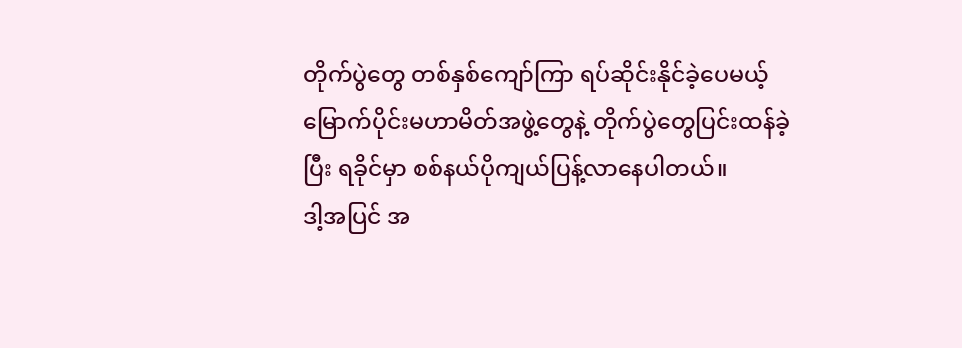တိုက်ပွဲတွေ တစ်နှစ်ကျော်ကြာ ရပ်ဆိုင်းနိုင်ခဲ့ပေမယ့် မြောက်ပိုင်းမဟာမိတ်အဖွဲ့တွေနဲ့ တိုက်ပွဲတွေပြင်းထန်ခဲ့ပြီး ရခိုင်မှာ စစ်နယ်ပိုကျယ်ပြန့်လာနေပါတယ်။
ဒါ့အပြင် အ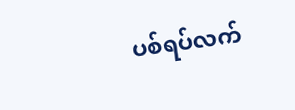ပစ်ရပ်လက်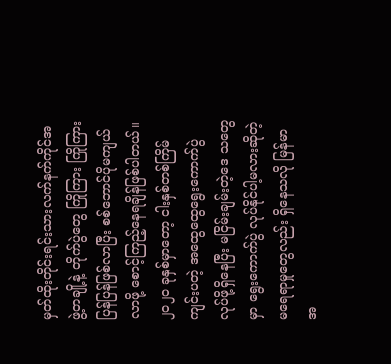မှတ်ထိုးတိုင်းရင်းသားလက်နက်ကိုင်အဖွဲ့တချို့နဲ့ တိုက်ပွဲတွေ ကြိုကြား ကြိုကြား ပြန်ပြန်ဖြစ်လာပြီး စစ်ဘောင်ပိုမကျယ်လာဖို့ စောင့်ကြည့်နေရချိန်ဖြစ်ပါတယ်။
၂၀၂၀ ခုနှစ်မှာတော့ ငါးနှစ်တစ်ကြိမ် ကျင်းပတဲ့ အထွေထွေရွေးကောက်ပွဲ လုပ်ဖို့ရှိနေပြီး မငြိမ်းချမ်းတဲ့ဒေ သတွေမှာ ရွေးကောက်ပွဲ လုပ်နိုင်ပါ့မလားဆိုတဲ့ မရေရာမှုတွေလည်း ရှိနေသလို မြန်မာအ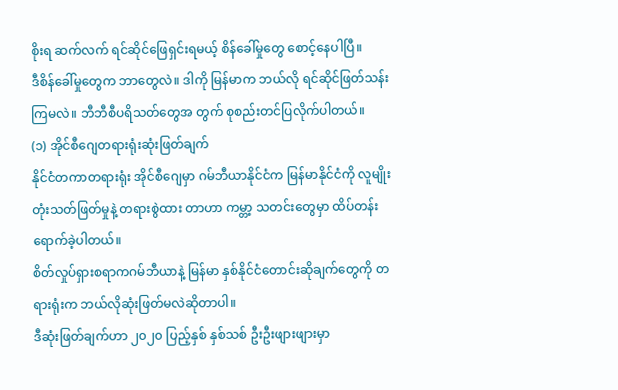စိုးရ ဆက်လက် ရင်ဆိုင်ဖြေရှင်းရမယ့် စိန်ခေါ်မှုတွေ စောင့်နေပါပြီ။
ဒီစိန်ခေါ်မှုတွေက ဘာတွေလဲ။ ဒါကို မြန်မာက ဘယ်လို ရင်ဆိုင်ဖြတ်သန်းကြမလဲ။ ဘီဘီစီပရိသတ်တွေအ တွက် စုစည်းတင်ပြလိုက်ပါတယ်။
(၁) အိုင်စီဂျေတရားရုံးဆုံးဖြတ်ချက်
နိုင်ငံတကာတရားရုံး အိုင်စီဂျေမှာ ဂမ်ဘီယာနိုင်ငံက မြန်မာနိုင်ငံကို လူမျိုးတုံးသတ်ဖြတ်မှုနဲ့ တရားစွဲထား တာဟာ ကမ္တာ့ သတင်းတွေမှာ ထိပ်တန်းရောက်ခဲ့ပါတယ်။
စိတ်လှုပ်ရှားစရာကဂမ်ဘီယာနဲ့ မြန်မာ နှစ်နိုင်ငံတောင်းဆိုချက်တွေကို တရားရုံးက ဘယ်လိုဆုံးဖြတ်မလဲဆိုတာပါ။
ဒီဆုံးဖြတ်ချက်ဟာ ၂၀၂၀ ပြည့်နှစ် နှစ်သစ် ဦးဦးဖျားဖျားမှာ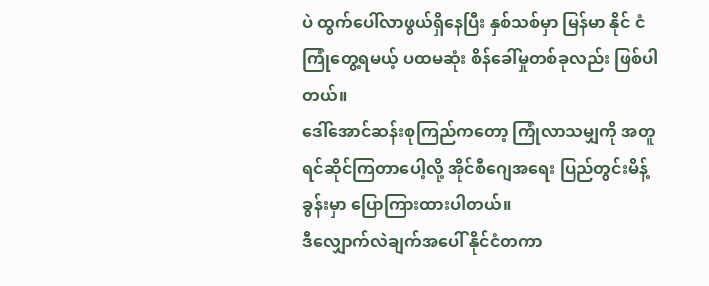ပဲ ထွက်ပေါ်လာဖွယ်ရှိနေပြီး နှစ်သစ်မှာ မြန်မာ နိုင် ငံကြုံတွေ့ရမယ့် ပထမဆုံး စိန်ခေါ်မှုတစ်ခုလည်း ဖြစ်ပါတယ်။
ဒေါ်အောင်ဆန်းစုကြည်ကတော့ ကြုံလာသမျှကို အတူရင်ဆိုင်ကြတာပေါ့လို့ အိုင်စီဂျေအရေး ပြည်တွင်းမိန့်ခွန်းမှာ ပြောကြားထားပါတယ်။
ဒီလျှောက်လဲချက်အပေါ် နိုင်ငံတကာ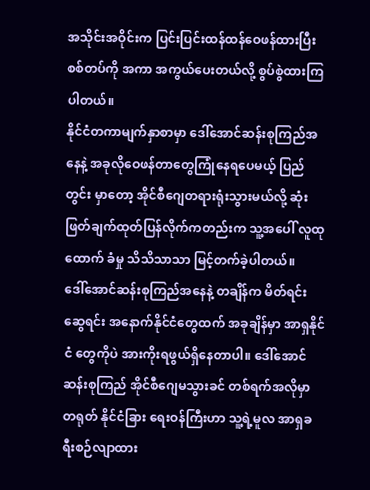အသိုင်းအဝိုင်းက ပြင်းပြင်းထန်ထန်ဝေဖန်ထားပြီး စစ်တပ်ကို အကာ အကွယ်ပေးတယ်လို့ စွပ်စွဲထားကြပါတယ်။
နိုင်ငံတကာမျက်နှာစာမှာ ဒေါ်အောင်ဆန်းစုကြည်အနေနဲ့ အခုလိုဝေဖန်တာတွေကြုံနေရပေမယ့် ပြည်တွင်း မှာတော့ အိုင်စီဂျေတရားရုံးသွားမယ်လို့ ဆုံးဖြတ်ချက်ထုတ်ပြန်လိုက်ကတည်းက သူ့အပေါ် လူထုထောက် ခံမှု သိသိသာသာ မြင့်တက်ခဲ့ပါတယ်။
ဒေါ်အောင်ဆန်းစုကြည်အနေနဲ့ တချိန်က မိတ်ရင်းဆွေရင်း အနောက်နိုင်ငံတွေထက် အခုချိန်မှာ အာရှနိုင်ငံ တွေကိုပဲ အားကိုးရဖွယ်ရှိနေတာပါ။ ဒေါ်အောင်ဆန်းစုကြည် အိုင်စီဂျေမသွားခင် တစ်ရက်အလိုမှာ တရုတ် နိုင်ငံခြား ရေးဝန်ကြီးဟာ သူ့ရဲ့မူလ အာရှခရီးစဉ်လျာထား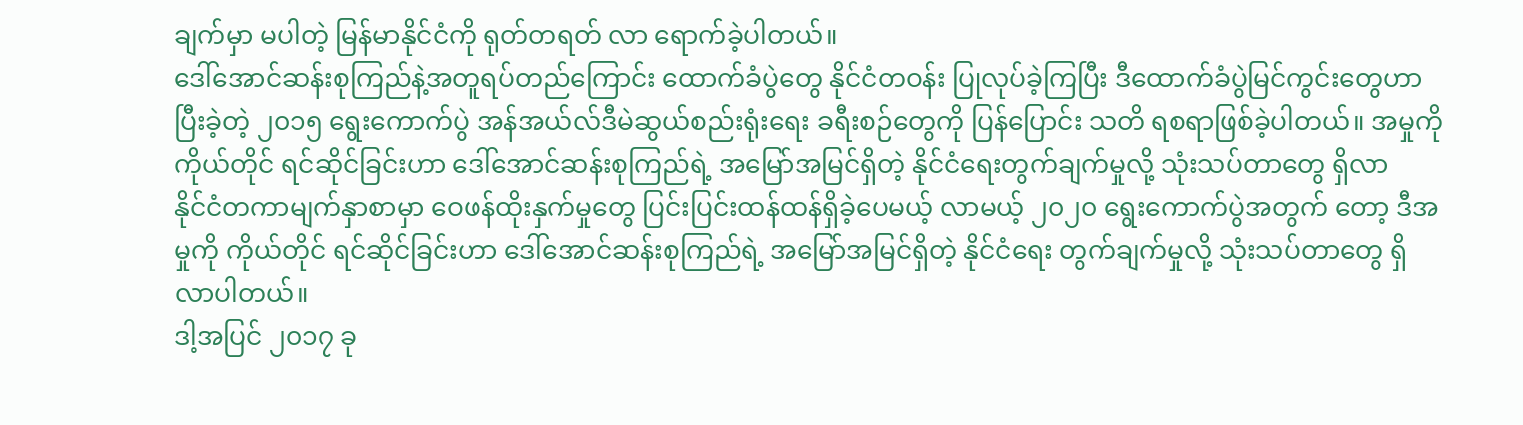ချက်မှာ မပါတဲ့ မြန်မာနိုင်ငံကို ရုတ်တရတ် လာ ရောက်ခဲ့ပါတယ်။
ဒေါ်အောင်ဆန်းစုကြည်နဲ့အတူရပ်တည်ကြောင်း ထောက်ခံပွဲတွေ နိုင်ငံတဝန်း ပြုလုပ်ခဲ့ကြပြီး ဒီထောက်ခံပွဲမြင်ကွင်းတွေဟာ ပြီးခဲ့တဲ့ ၂၀၁၅ ရွေးကောက်ပွဲ အန်အယ်လ်ဒီမဲဆွယ်စည်းရုံးရေး ခရီးစဉ်တွေကို ပြန်ပြောင်း သတိ ရစရာဖြစ်ခဲ့ပါတယ်။ အမှုကို ကိုယ်တိုင် ရင်ဆိုင်ခြင်းဟာ ဒေါ်အောင်ဆန်းစုကြည်ရဲ့ အမြော်အမြင်ရှိတဲ့ နိုင်ငံရေးတွက်ချက်မှုလို့ သုံးသပ်တာတွေ ရှိလာ
နိုင်ငံတကာမျက်နှာစာမှာ ဝေဖန်ထိုးနှက်မှုတွေ ပြင်းပြင်းထန်ထန်ရှိခဲ့ပေမယ့် လာမယ့် ၂၀၂၀ ရွေးကောက်ပွဲအတွက် တော့ ဒီအမှုကို ကိုယ်တိုင် ရင်ဆိုင်ခြင်းဟာ ဒေါ်အောင်ဆန်းစုကြည်ရဲ့ အမြော်အမြင်ရှိတဲ့ နိုင်ငံရေး တွက်ချက်မှုလို့ သုံးသပ်တာတွေ ရှိလာပါတယ်။
ဒါ့အပြင် ၂၀၁၇ ခု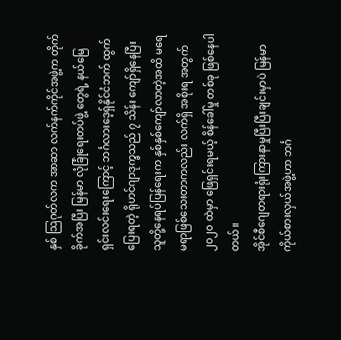နှစ် သြဂုတ်လက အာဆာ လက်နက်ကိုင်အဖွဲ့က တိုက်ခိုက်အပြီး မြန်မာ လုံခြုံရေးတပ်ဖွဲ့ တွေရဲ့ နယ်မြေရှင်းလင်းရေးကြောင့် ဘင်္ဂလားဒေ့ရှ်နိုင်ငံဘက် ထွက်ပြေးရတဲ့ ရိုဟင်ဂျာဒုက္ခသည် ၇ သိန်း ကျော်ရှိနေပြီး သူတို့နေရပ်ပြန်ရေးက နှစ်နှစ်ကျော်လာတဲ့အထိ မရေမရာဖြစ်သေးတာကလည်း လက်ရှိ အစိုးရ အတွက် ၂၀၂၀ ထဲမှာ ဖြေရှင်းရမယ့် စိန်ခေါ်မှု တစ်ခု ဖြစ်နေပါတယ်။
အိုင်စီဂျေတရားရုံးကြားနာမှုပြီးပြီးချင်းမှာပဲ မြန်မာကိုယ်စားလှယ်အဖွဲ့ဟာ ဘင်္ဂ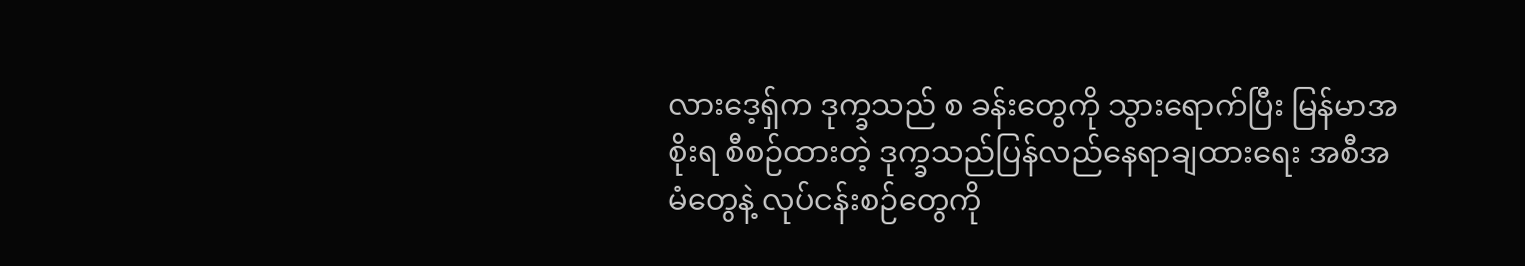လားဒေ့ရှ်က ဒုက္ခသည် စ ခန်းတွေကို သွားရောက်ပြီး မြန်မာအစိုးရ စီစဉ်ထားတဲ့ ဒုက္ခသည်ပြန်လည်နေရာချထားရေး အစီအမံတွေနဲ့ လုပ်ငန်းစဉ်တွေကို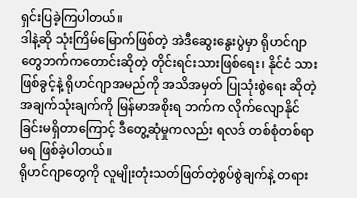ရှင်းပြခဲ့ကြပါတယ်။
ဒါနဲ့ဆို သုံးကြိမ်မြောက်ဖြစ်တဲ့ အဲဒီဆွေးနွေးပွဲမှာ ရိုဟင်ဂျာတွေဘက်ကတောင်းဆိုတဲ့ တိုင်းရင်းသားဖြစ်ရေး၊ နိုင်ငံ သားဖြစ်ခွင့်နဲ့ ရိုဟင်ဂျာအမည်ကို အသိအမှတ် ပြုသုံးစွဲရေး ဆိုတဲ့အချက်သုံးချက်ကို မြန်မာအစိုးရ ဘက်က လိုက်လျောနိုင်ခြင်းမရှိတာကြောင့် ဒီတွေ့ဆုံမှုကလည်း ရလဒ် တစ်စုံတစ်ရာ မရ ဖြစ်ခဲ့ပါတယ်။
ရိုဟင်ဂျာတွေကို လူမျိုးတုံးသတ်ဖြတ်တဲ့စွပ်စွဲချက်နဲ့ တရား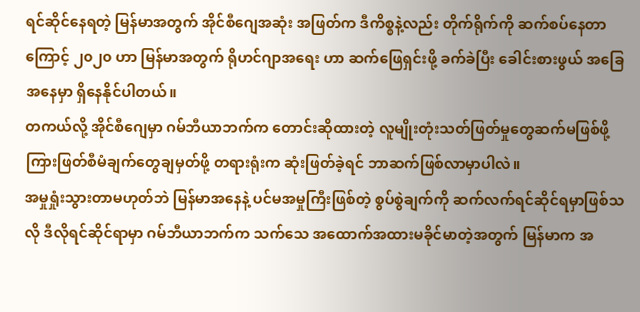ရင်ဆိုင်နေရတဲ့ မြန်မာအတွက် အိုင်စီဂျေအဆုံး အဖြတ်က ဒီကိစ္စနဲ့လည်း တိုက်ရိုက်ကို ဆက်စပ်နေတာကြောင့် ၂၀၂၀ ဟာ မြန်မာအတွက် ရိုဟင်ဂျာအရေး ဟာ ဆက်ဖြေရှင်းဖို့ ခက်ခဲပြီး ခေါင်းစားဖွယ် အခြေအနေမှာ ရှိနေနိုင်ပါတယ်။
တကယ်လို့ အိုင်စီဂျေမှာ ဂမ်ဘီယာဘက်က တောင်းဆိုထားတဲ့ လူမျိုးတုံးသတ်ဖြတ်မှုတွေဆက်မဖြစ်ဖို့ ကြားဖြတ်စီမံချက်တွေချမှတ်ဖို့ တရားရုံးက ဆုံးဖြတ်ခဲ့ရင် ဘာဆက်ဖြစ်လာမှာပါလဲ။
အမှုရှုံးသွားတာမဟုတ်ဘဲ မြန်မာအနေနဲ့ ပင်မအမှုကြီးဖြစ်တဲ့ စွပ်စွဲချက်ကို ဆက်လက်ရင်ဆိုင်ရမှာဖြစ်သလို ဒီလိုရင်ဆိုင်ရာမှာ ဂမ်ဘီယာဘက်က သက်သေ အထောက်အထားမခိုင်မာတဲ့အတွက် မြန်မာက အ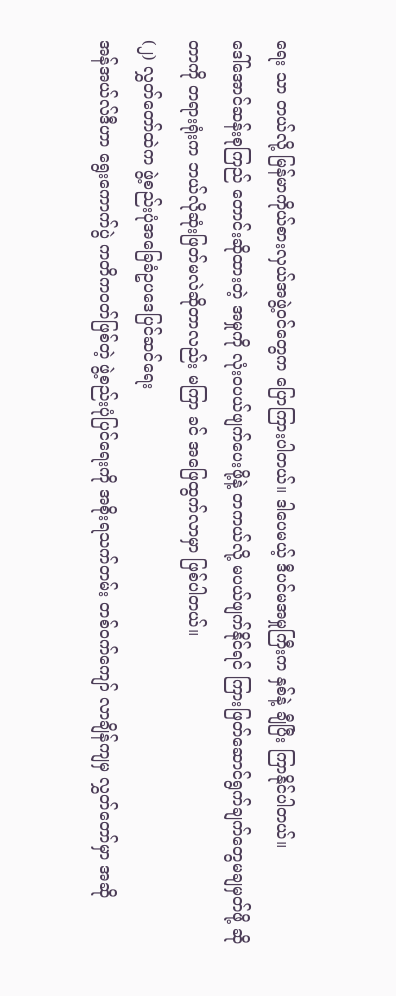ရေး သာ တယ်လို့ မြန်မာကိုယ်စားလှယ်အဖွဲ့ဝင်တွေက ပြောကြားပါတယ်။ ဒါပေမယ့် ဒီပင်မအမှုကြီးက နှစ်နဲ့ ချီပြီး ကြာနိုင်ပါတယ်။
ဒေါ်အောင်ဆန်းစုကြည် တောင်းဆိုထားတဲ့ အမှုကို လုံးဝပယ်ဖျက်ပေးဖို့နဲ့ တကယ်လို့ မပယ်ဖျက်နိုင်ရင် ကြားဖြတ်ဆောင်ရွက်ချက်တွေမချမှတ်ဖို့ ဆိုတာကို တရားရုံးက ဘယ်လိုဆုံးဖြတ်မလဲဆိုတာလည်း မကြာ ခင် အဖြေထွက်လာမှာ ဖြစ်ပါတယ်။
(၂) လွှတ်တော်ထဲက ဖွဲ့စည်းပုံအခြေခံဥပဒေပြင်ဆင်ရေး
အန်အယ်လ်ဒီဟာ ရွေးကောက်ပွဲ ကတိကဝတ်ဖြစ်တဲ့ ဖွဲ့စည်းပုံပြင်ရေးကို အစိုးရသက်တမ်း တစ်ဝက်ကျော် လာချိန်ကျမှ လွှတ်တော်မှာ အဆို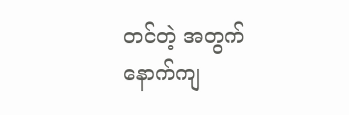တင်တဲ့ အတွက် နောက်ကျ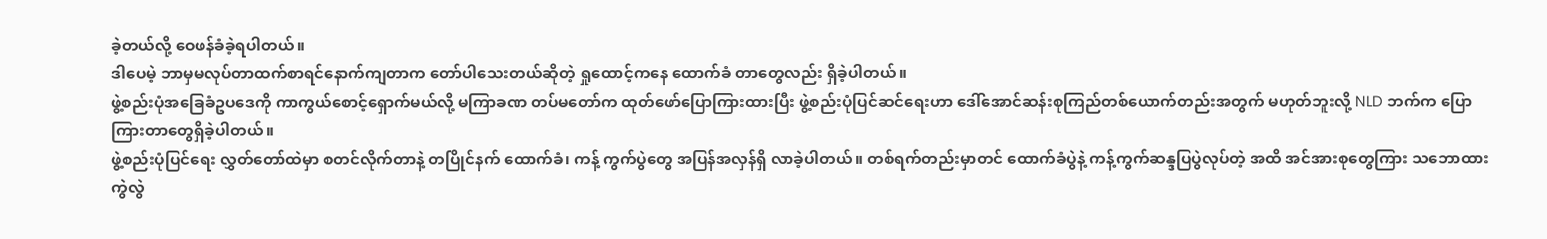ခဲ့တယ်လို့ ဝေဖန်ခံခဲ့ရပါတယ်။
ဒါပေမဲ့ ဘာမှမလုပ်တာထက်စာရင်နောက်ကျတာက တော်ပါသေးတယ်ဆိုတဲ့ ရှုထောင့်ကနေ ထောက်ခံ တာတွေလည်း ရှိခဲ့ပါတယ်။
ဖွဲ့စည်းပုံအခြေခံဥပဒေကို ကာကွယ်စောင့်ရှောက်မယ်လို့ မကြာခဏ တပ်မတော်က ထုတ်ဖော်ပြောကြားထားပြီး ဖွဲ့စည်းပုံပြင်ဆင်ရေးဟာ ဒေါ်အောင်ဆန်းစုကြည်တစ်ယောက်တည်းအတွက် မဟုတ်ဘူးလို့ NLD ဘက်က ပြောကြားတာတွေရှိခဲ့ပါတယ်။
ဖွဲ့စည်းပုံပြင်ရေး လွှတ်တော်ထဲမှာ စတင်လိုက်တာနဲ့ တပြိုင်နက် ထောက်ခံ၊ ကန့် ကွက်ပွဲတွေ အပြန်အလှန်ရှိ လာခဲ့ပါတယ်။ တစ်ရက်တည်းမှာတင် ထောက်ခံပွဲနဲ့ ကန့်ကွက်ဆန္ဒပြပွဲလုပ်တဲ့ အထိ အင်အားစုတွေကြား သဘောထားကွဲလွဲ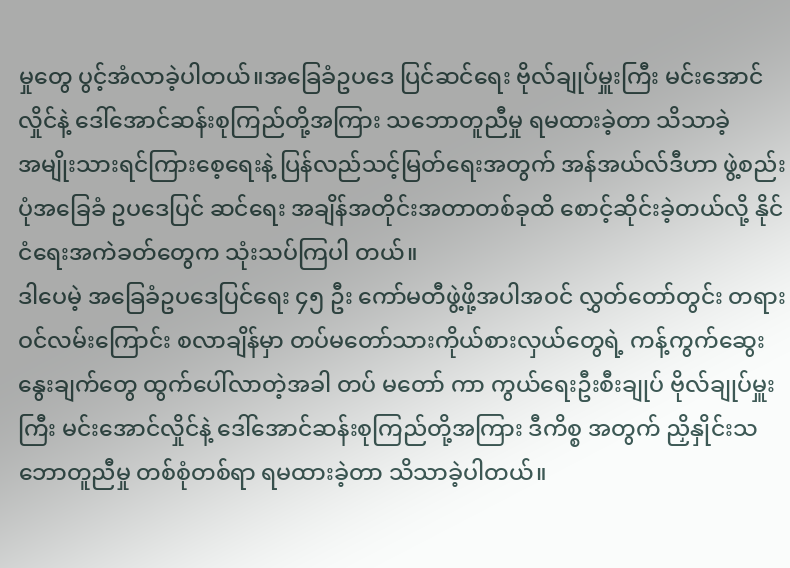မှုတွေ ပွင့်အံလာခဲ့ပါတယ်။အခြေခံဥပဒေ ပြင်ဆင်ရေး ဗိုလ်ချုပ်မှူးကြီး မင်းအောင်လှိုင်နဲ့ ဒေါ်အောင်ဆန်းစုကြည်တို့အကြား သဘောတူညီမှု ရမထားခဲ့တာ သိသာခဲ့
အမျိုးသားရင်ကြားစေ့ရေးနဲ့ ပြန်လည်သင့်မြတ်ရေးအတွက် အန်အယ်လ်ဒီဟာ ဖွဲ့စည်းပုံအခြေခံ ဥပဒေပြင် ဆင်ရေး အချိန်အတိုင်းအတာတစ်ခုထိ စောင့်ဆိုင်းခဲ့တယ်လို့ နိုင်ငံရေးအကဲခတ်တွေက သုံးသပ်ကြပါ တယ်။
ဒါပေမဲ့ အခြေခံဥပဒေပြင်ရေး ၄၅ ဦး ကော်မတီဖွဲ့ဖို့အပါအဝင် လွှတ်တော်တွင်း တရားဝင်လမ်းကြောင်း စလာချိန်မှာ တပ်မတော်သားကိုယ်စားလှယ်တွေရဲ့ ကန့်ကွက်ဆွေးနွေးချက်တွေ ထွက်ပေါ်လာတဲ့အခါ တပ် မတော် ကာ ကွယ်ရေးဦးစီးချုပ် ဗိုလ်ချုပ်မှူးကြီး မင်းအောင်လှိုင်နဲ့ ဒေါ်အောင်ဆန်းစုကြည်တို့အကြား ဒီကိစ္စ အတွက် ညှိနှိုင်းသဘောတူညီမှု တစ်စုံတစ်ရာ ရမထားခဲ့တာ သိသာခဲ့ပါတယ်။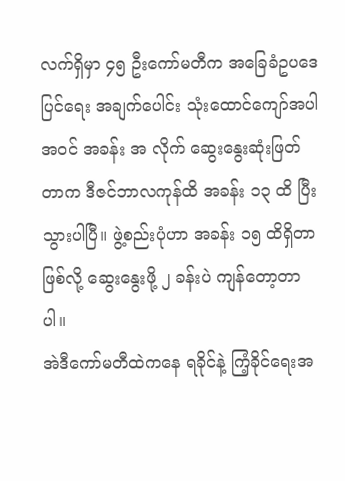လက်ရှိမှာ ၄၅ ဦးကော်မတီက အခြေခံဥပဒေပြင်ရေး အချက်ပေါင်း သုံးထောင်ကျော်အပါအဝင် အခန်း အ လိုက် ဆွေးနွေးဆုံးဖြတ်တာက ဒီဇင်ဘာလကုန်ထိ အခန်း ၁၃ ထိ ပြီးသွားပါပြီ။ ဖွဲ့စည်းပုံဟာ အခန်း ၁၅ ထိရှိတာဖြစ်လို့ ဆွေးနွေးဖို့ ၂ ခန်းပဲ ကျန်တော့တာပါ။
အဲဒီကော်မတီထဲကနေ ရခိုင်နဲ့ ကြံ့ခိုင်ရေးအ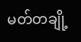မတ်တချို့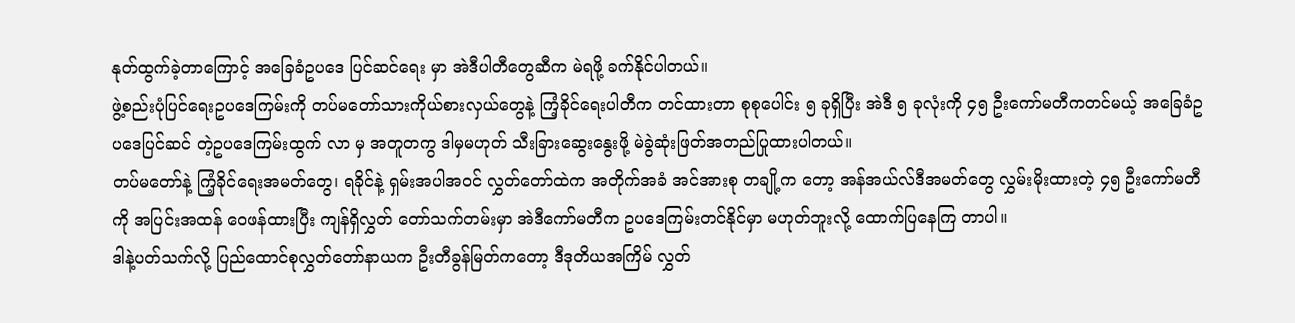နုတ်ထွက်ခဲ့တာကြောင့် အခြေခံဥပဒေ ပြင်ဆင်ရေး မှာ အဲဒီပါတီတွေဆီက မဲရဖို့ ခက်နိုင်ပါတယ်။
ဖွဲ့စည်းပုံပြင်ရေးဥပဒေကြမ်းကို တပ်မတော်သားကိုယ်စားလှယ်တွေနဲ့ ကြံ့ခိုင်ရေးပါတီက တင်ထားတာ စုစုပေါင်း ၅ ခုရှိပြီး အဲဒီ ၅ ခုလုံးကို ၄၅ ဦးကော်မတီကတင်မယ့် အခြေခံဥပဒေပြင်ဆင် တဲ့ဥပဒေကြမ်းထွက် လာ မှ အတူတကွ ဒါမှမဟုတ် သီးခြားဆွေးနွေးဖို့ မဲခွဲဆုံးဖြတ်အတည်ပြုထားပါတယ်။
တပ်မတော်နဲ့ ကြံ့ခိုင်ရေးအမတ်တွေ၊ ရခိုင်နဲ့ ရှမ်းအပါအဝင် လွှတ်တော်ထဲက အတိုက်အခံ အင်အားစု တချို့က တော့ အန်အယ်လ်ဒီအမတ်တွေ လွှမ်းမိုးထားတဲ့ ၄၅ ဦးကော်မတီကို အပြင်းအထန် ဝေဖန်ထားပြီး ကျန်ရှိလွှတ် တော်သက်တမ်းမှာ အဲဒီကော်မတီက ဥပဒေကြမ်းတင်နိုင်မှာ မဟုတ်ဘူးလို့ ထောက်ပြနေကြ တာပါ။
ဒါနဲ့ပတ်သက်လို့ ပြည်ထောင်စုလွှတ်တော်နာယက ဦးတီခွန်မြတ်ကတော့ ဒီဒုတိယအကြိမ် လွှတ်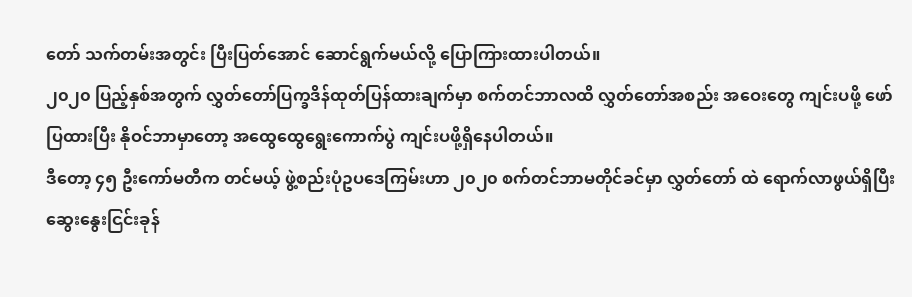တော် သက်တမ်းအတွင်း ပြီးပြတ်အောင် ဆောင်ရွက်မယ်လို့ ပြောကြားထားပါတယ်။
၂၀၂၀ ပြည့်နှစ်အတွက် လွှတ်တော်ပြက္ခဒိန်ထုတ်ပြန်ထားချက်မှာ စက်တင်ဘာလထိ လွှတ်တော်အစည်း အဝေးတွေ ကျင်းပဖို့ ဖော်ပြထားပြီး နိုဝင်ဘာမှာတော့ အထွေထွေရွေးကောက်ပွဲ ကျင်းပဖို့ရှိနေပါတယ်။
ဒီတော့ ၄၅ ဦးကော်မတီက တင်မယ့် ဖွဲ့စည်းပုံဥပဒေကြမ်းဟာ ၂၀၂၀ စက်တင်ဘာမတိုင်ခင်မှာ လွှတ်တော် ထဲ ရောက်လာဖွယ်ရှိပြီး ဆွေးနွေးငြင်းခုန်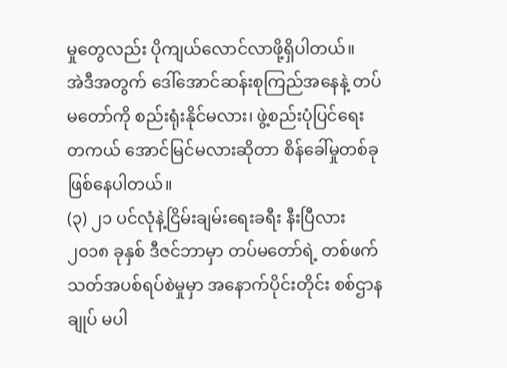မှုတွေလည်း ပိုကျယ်လောင်လာဖို့ရှိပါတယ်။
အဲဒီအတွက် ဒေါ်အောင်ဆန်းစုကြည်အနေနဲ့ တပ်မတော်ကို စည်းရုံးနိုင်မလား၊ ဖွဲ့စည်းပုံပြင်ရေး တကယ် အောင်မြင်မလားဆိုတာ စိန်ခေါ်မှုတစ်ခုဖြစ်နေပါတယ်။
(၃) ၂၁ ပင်လုံနဲ့ငြိမ်းချမ်းရေးခရီး နီးပြီလား
၂၀၁၈ ခုနှစ် ဒီဇင်ဘာမှာ တပ်မတော်ရဲ့ တစ်ဖက်သတ်အပစ်ရပ်စဲမှုမှာ အနောက်ပိုင်းတိုင်း စစ်ဌာနချုပ် မပါ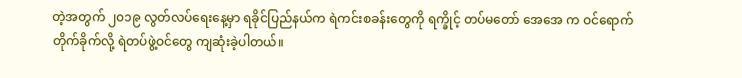တဲ့အတွက် ၂၀၁၉ လွတ်လပ်ရေးနေ့မှာ ရခိုင်ပြည်နယ်က ရဲကင်းစခန်းတွေကို ရက္ခိုင့် တပ်မတော် အေအေ က ဝင်ရောက်တိုက်ခိုက်လို့ ရဲတပ်ဖွဲ့ဝင်တွေ ကျဆုံးခဲ့ပါတယ်။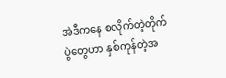အဲဒီကနေ စလိုက်တဲ့တိုက်ပွဲတွေဟာ နှစ်ကုန်တဲ့အ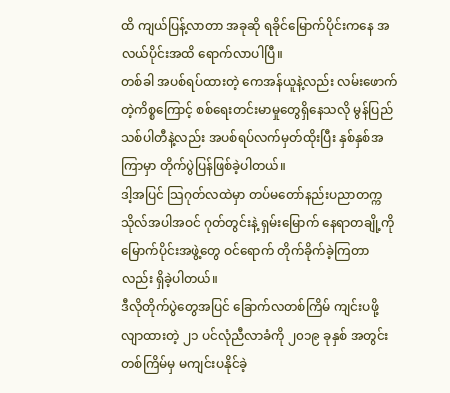ထိ ကျယ်ပြန့်လာတာ အခုဆို ရခိုင်မြောက်ပိုင်းကနေ အလယ်ပိုင်းအထိ ရောက်လာပါပြီ။
တစ်ခါ အပစ်ရပ်ထားတဲ့ ကေအန်ယူနဲ့လည်း လမ်းဖောက်တဲ့ကိစ္စကြောင့် စစ်ရေးတင်းမာမှုတွေရှိနေသလို မွန်ပြည်သစ်ပါတီနဲ့လည်း အပစ်ရပ်လက်မှတ်ထိုးပြီး နှစ်နှစ်အကြာမှာ တိုက်ပွဲပြန်ဖြစ်ခဲ့ပါတယ်။
ဒါ့အပြင် သြဂုတ်လထဲမှာ တပ်မတော်နည်းပညာတက္ကသိုလ်အပါအဝင် ဂုတ်တွင်းနဲ့ ရှမ်းမြောက် နေရာတချို့ကို မြောက်ပိုင်းအဖွဲ့တွေ ဝင်ရောက် တိုက်ခိုက်ခဲ့ကြတာလည်း ရှိခဲ့ပါတယ်။
ဒီလိုတိုက်ပွဲတွေအပြင် ခြောက်လတစ်ကြိမ် ကျင်းပဖို့ လျာထားတဲ့ ၂၁ ပင်လုံညီလာခံကို ၂၀၁၉ ခုနှစ် အတွင်း တစ်ကြိမ်မှ မကျင်းပနိုင်ခဲ့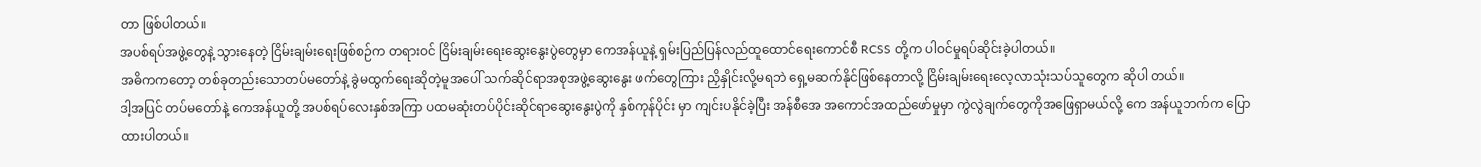တာ ဖြစ်ပါတယ်။
အပစ်ရပ်အဖွဲ့တွေနဲ့ သွားနေတဲ့ ငြိမ်းချမ်းရေးဖြစ်စဉ်က တရားဝင် ငြိမ်းချမ်းရေးဆွေးနွေးပွဲတွေမှာ ကေအန်ယူနဲ့ ရှမ်းပြည်ပြန်လည်ထူထောင်ရေးကောင်စီ RCSS တို့က ပါဝင်မှုရပ်ဆိုင်းခဲ့ပါတယ်။
အဓိကကတော့ တစ်ခုတည်းသောတပ်မတော်နဲ့ ခွဲမထွက်ရေးဆိုတဲ့မူအပေါ် သက်ဆိုင်ရာအစုအဖွဲ့ဆွေးနွေး ဖက်တွေကြား ညှိနှိုင်းလို့မရဘဲ ရှေ့မဆက်နိုင်ဖြစ်နေတာလို့ ငြိမ်းချမ်းရေးလေ့လာသုံးသပ်သူတွေက ဆိုပါ တယ်။
ဒါ့အပြင် တပ်မတော်နဲ့ ကေအန်ယူတို့ အပစ်ရပ်လေးနှစ်အကြာ ပထမဆုံးတပ်ပိုင်းဆိုင်ရာဆွေးနွေးပွဲကို နှစ်ကုန်ပိုင်း မှာ ကျင်းပနိုင်ခဲ့ပြီး အန်စီအေ အကောင်အထည်ဖော်မှုမှာ ကွဲလွဲချက်တွေကိုအဖြေရှာမယ်လို့ ကေ အန်ယူဘက်က ပြောထားပါတယ်။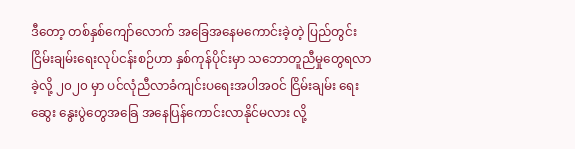ဒီတော့ တစ်နှစ်ကျော်လောက် အခြေအနေမကောင်းခဲ့တဲ့ ပြည်တွင်း ငြိမ်းချမ်းရေးလုပ်ငန်းစဉ်ဟာ နှစ်ကုန်ပိုင်းမှာ သဘောတူညီမှုတွေရလာခဲ့လို့ ၂၀၂၀ မှာ ပင်လုံညီလာခံကျင်းပရေးအပါအဝင် ငြိမ်းချမ်း ရေးဆွေး နွေးပွဲတွေအခြေ အနေပြန်ကောင်းလာနိုင်မလား လို့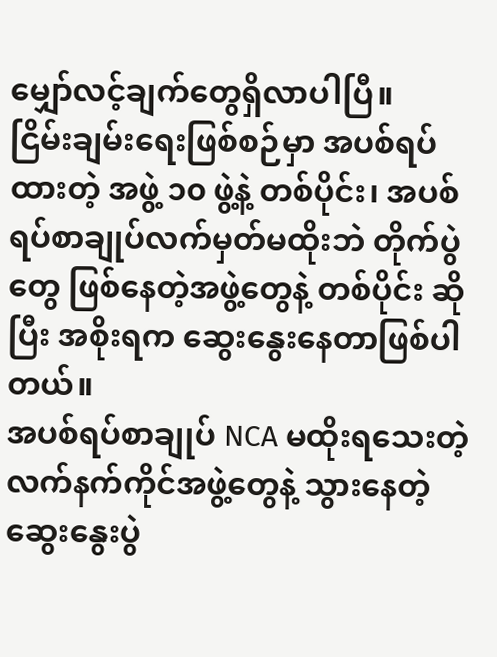မျှော်လင့်ချက်တွေရှိလာပါပြီ။
ငြိမ်းချမ်းရေးဖြစ်စဉ်မှာ အပစ်ရပ်ထားတဲ့ အဖွဲ့ ၁၀ ဖွဲ့နဲ့ တစ်ပိုင်း၊ အပစ်ရပ်စာချုပ်လက်မှတ်မထိုးဘဲ တိုက်ပွဲ တွေ ဖြစ်နေတဲ့အဖွဲ့တွေနဲ့ တစ်ပိုင်း ဆိုပြီး အစိုးရက ဆွေးနွေးနေတာဖြစ်ပါတယ်။
အပစ်ရပ်စာချုပ် NCA မထိုးရသေးတဲ့လက်နက်ကိုင်အဖွဲ့တွေနဲ့ သွားနေတဲ့ ဆွေးနွေးပွဲ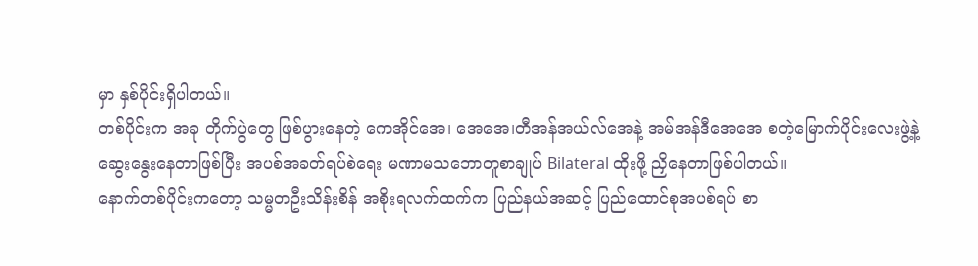မှာ နှစ်ပိုင်းရှိပါတယ်။
တစ်ပိုင်းက အခု တိုက်ပွဲတွေ ဖြစ်ပွားနေတဲ့ ကေအိုင်အေ၊ အေအေ၊တီအန်အယ်လ်အေနဲ့ အမ်အန်ဒီအေအေ စတဲ့မြောက်ပိုင်းလေးဖွဲ့နဲ့ ဆွေးနွေးနေတာဖြစ်ပြီး အပစ်အခတ်ရပ်စဲရေး မဏာမသဘောတူစာချုပ် Bilateral ထိုးဖို့ ညှိနေတာဖြစ်ပါတယ်။
နောက်တစ်ပိုင်းကတော့ သမ္မတဦးသိန်းစိန် အစိုးရလက်ထက်က ပြည်နယ်အဆင့် ပြည်ထောင်စုအပစ်ရပ် စာ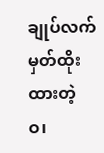ချုပ်လက်မှတ်ထိုးထားတဲ့ ဝ၊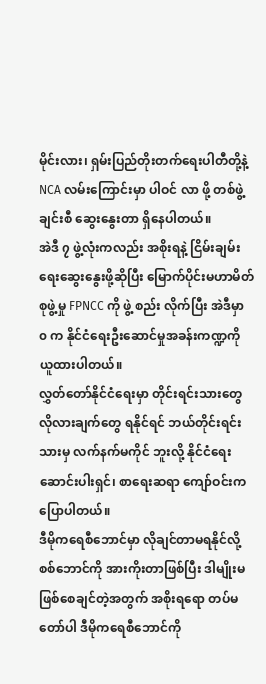မိုင်းလား၊ ရှမ်းပြည်တိုးတက်ရေးပါတီတို့နဲ့ NCA လမ်းကြောင်းမှာ ပါဝင် လာ ဖို့ တစ်ဖွဲ့ချင်းစီ ဆွေးနွေးတာ ရှိနေပါတယ်။
အဲဒီ ၇ ဖွဲ့လုံးကလည်း အစိုးရနဲ့ ငြိမ်းချမ်းရေးဆွေးနွေးဖို့ဆိုပြီး မြောက်ပိုင်းမဟာမိတ်စုဖွဲ့မှု FPNCC ကို ဖွဲ့ စည်း လိုက်ပြီး အဲဒီမှာ ၀ က နိုင်ငံရေးဦးဆောင်မှုအခန်းကဏ္ဍကို ယူထားပါတယ်။
လွှတ်တော်နိုင်ငံရေးမှာ တိုင်းရင်းသားတွေ လိုလားချက်တွေ ရနိုင်ရင် ဘယ်တိုင်းရင်းသားမှ လက်နက်မကိုင် ဘူးလို့ နိုင်ငံရေးဆောင်းပါးရှင်၊ စာရေးဆရာ ကျော်ဝင်းက ပြောပါတယ်။
ဒီမိုကရေစီဘောင်မှာ လိုချင်တာမရနိုင်လို့ စစ်ဘောင်ကို အားကိုးတာဖြစ်ပြီး ဒါမျိုးမဖြစ်စေချင်တဲ့အတွက် အစိုးရရော တပ်မတော်ပါ ဒီမိုကရေစီဘောင်ကို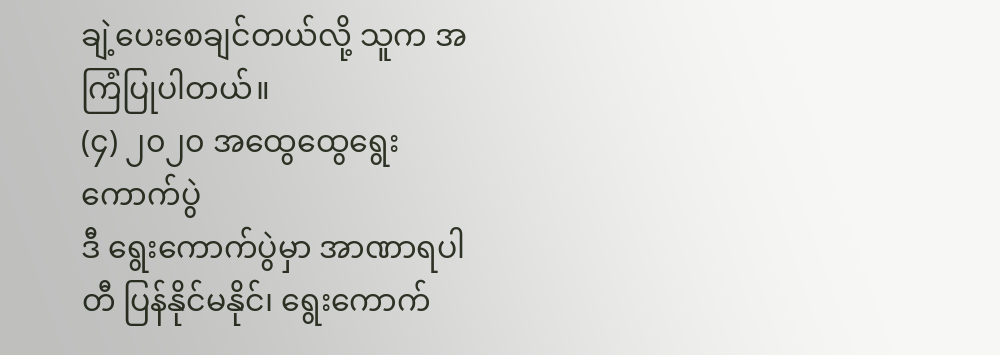ချဲ့ပေးစေချင်တယ်လို့ သူက အကြံပြုပါတယ်။
(၄) ၂၀၂၀ အထွေထွေရွေးကောက်ပွဲ
ဒီ ရွေးကောက်ပွဲမှာ အာဏာရပါတီ ပြန်နိုင်မနိုင်၊ ရွေးကောက်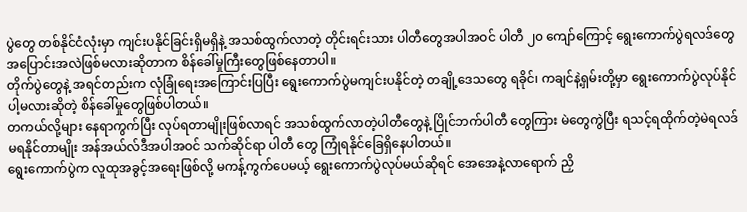ပွဲတွေ တစ်နိုင်ငံလုံးမှာ ကျင်းပနိုင်ခြင်းရှိမရှိနဲ့ အသစ်ထွက်လာတဲ့ တိုင်းရင်းသား ပါတီတွေအပါအဝင် ပါတီ ၂၀ ကျော်ကြောင့် ရွေးကောက်ပွဲရလဒ်တွေ အပြောင်းအလဲဖြစ်မလားဆိုတာက စိန်ခေါ်မှုကြီးတွေဖြစ်နေတာပါ။
တိုက်ပွဲတွေနဲ့ အရင်တည်းက လုံခြုံရေးအကြောင်းပြပြီး ရွေးကောက်ပွဲမကျင်းပနိုင်တဲ့ တချို့ဒေသတွေ ရခိုင်၊ ကချင်နဲ့ရှမ်းတို့မှာ ရွေးကောက်ပွဲလုပ်နိုင်ပါ့မလားဆိုတဲ့ စိန်ခေါ်မှုတွေဖြစ်ပါတယ်။
တကယ်လို့များ နေရာကွက်ပြီး လုပ်ရတာမျိုးဖြစ်လာရင် အသစ်ထွက်လာတဲ့ပါတီတွေနဲ့ ပြိုင်ဘက်ပါတီ တွေကြား မဲတွေကွဲပြီး ရသင့်ရထိုက်တဲ့မဲရလဒ် မရနိုင်တာမျိုး အန်အယ်လ်ဒီအပါအဝင် သက်ဆိုင်ရာ ပါတီ တွေ ကြုံရနိုင်ခြေရှိနေပါတယ်။
ရွေးကောက်ပွဲက လူထုအခွင့်အရေးဖြစ်လို့ မကန့်ကွက်ပေမယ့် ရွေးကောက်ပွဲလုပ်မယ်ဆိုရင် အေအေနဲ့လာရောက် ညှိ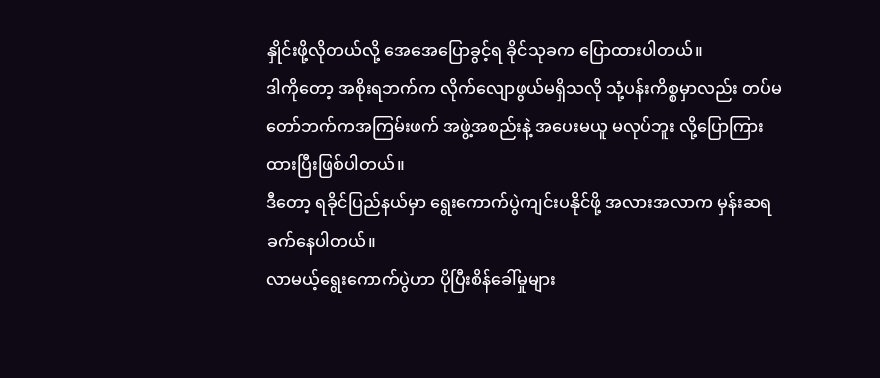နှိုင်းဖို့လိုတယ်လို့ အေအေပြောခွင့်ရ ခိုင်သုခက ပြောထားပါတယ်။
ဒါကိုတော့ အစိုးရဘက်က လိုက်လျောဖွယ်မရှိသလို သုံ့ပန်းကိစ္စမှာလည်း တပ်မတော်ဘက်ကအကြမ်းဖက် အဖွဲ့အစည်းနဲ့ အပေးမယူ မလုပ်ဘူး လို့ပြောကြားထားပြီးဖြစ်ပါတယ်။
ဒီတော့ ရခိုင်ပြည်နယ်မှာ ရွေးကောက်ပွဲကျင်းပနိုင်ဖို့ အလားအလာက မှန်းဆရခက်နေပါတယ်။
လာမယ့်ရွေးကောက်ပွဲဟာ ပိုပြီးစိန်ခေါ်မှုများ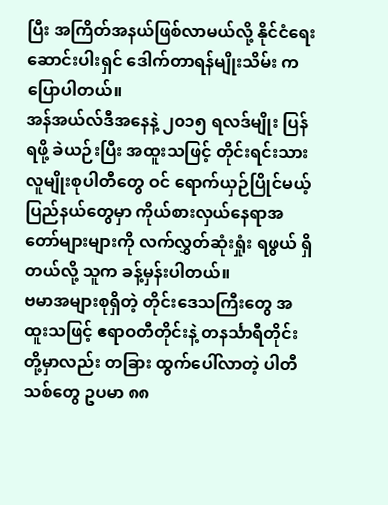ပြီး အကြိတ်အနယ်ဖြစ်လာမယ်လို့ နိုင်ငံရေးဆောင်းပါးရှင် ဒေါက်တာရန်မျိုးသိမ်း က ပြောပါတယ်။
အန်အယ်လ်ဒီအနေနဲ့ ၂၀၁၅ ရလဒ်မျိုး ပြန်ရဖို့ ခဲယဉ်းပြီး အထူးသဖြင့် တိုင်းရင်းသားလူမျိုးစုပါတီတွေ ဝင် ရောက်ယှဉ်ပြိုင်မယ့်ပြည်နယ်တွေမှာ ကိုယ်စားလှယ်နေရာအတော်များများကို လက်လွှတ်ဆုံးရှုံး ရဖွယ် ရှိတယ်လို့ သူက ခန့်မှန်းပါတယ်။
ဗမာအများစုရှိတဲ့ တိုင်းဒေသကြီးတွေ အထူးသဖြင့် ဧရာဝတီတိုင်းနဲ့ တနင်္သာရီတိုင်းတို့မှာလည်း တခြား ထွက်ပေါ်လာတဲ့ ပါတီသစ်တွေ ဥပမာ ၈၈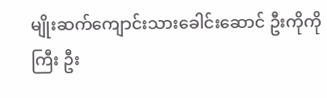မျိုးဆက်ကျောင်းသားခေါင်းဆောင် ဦးကိုကိုကြီး ဦး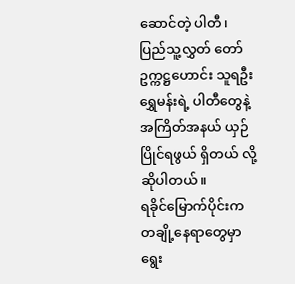ဆောင်တဲ့ ပါတီ၊ ပြည်သူ့လွှတ် တော်ဥက္ကဋ္ဌဟောင်း သူရဦးရွှေမန်းရဲ့ ပါတီတွေနဲ့ အကြိတ်အနယ် ယှဉ်ပြိုင်ရဖွယ် ရှိတယ် လို့ ဆိုပါတယ်။
ရခိုင်မြောက်ပိုင်းက တချို့နေရာတွေမှာ ရွေး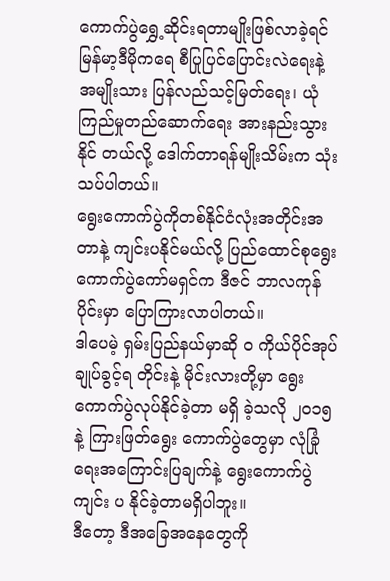ကောက်ပွဲရွှေ့ဆိုင်းရတာမျိုးဖြစ်လာခဲ့ရင် မြန်မာ့ဒီမိုကရေ စီပြုပြင်ပြောင်းလဲရေးနဲ့ အမျိုးသား ပြန်လည်သင့်မြတ်ရေး၊ ယုံကြည်မှုတည်ဆောက်ရေး အားနည်းသွားနိုင် တယ်လို့ ဒေါက်တာရန်မျိုးသိမ်းက သုံးသပ်ပါတယ်။
ရွေးကောက်ပွဲကိုတစ်နိုင်ငံလုံးအတိုင်းအတာနဲ့ ကျင်းပနိုင်မယ်လို့ ပြည်ထောင်စုရွေးကောက်ပွဲကော်မရှင်က ဒီဇင် ဘာလကုန်ပိုင်းမှာ ပြောကြားလာပါတယ်။
ဒါပေမဲ့ ရှမ်းပြည်နယ်မှာဆို ဝ ကိုယ်ပိုင်အုပ်ချုပ်ခွင့်ရ တိုင်းနဲ့ မိုင်းလားတို့မှာ ရွေးကောက်ပွဲလုပ်နိုင်ခဲ့တာ မရှိ ခဲ့သလို ၂၀၁၅ နဲ့ ကြားဖြတ်ရွေး ကောက်ပွဲတွေမှာ လုံခြုံရေးအကြောင်းပြချက်နဲ့ ရွေးကောက်ပွဲ ကျင်း ပ နိုင်ခဲ့တာမရှိပါဘူး။
ဒီတော့ ဒီအခြေအနေတွေကို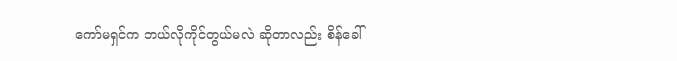ကော်မရှင်က ဘယ်လိုကိုင်တွယ်မလဲ ဆိုတာလည်း စိန်ခေါ်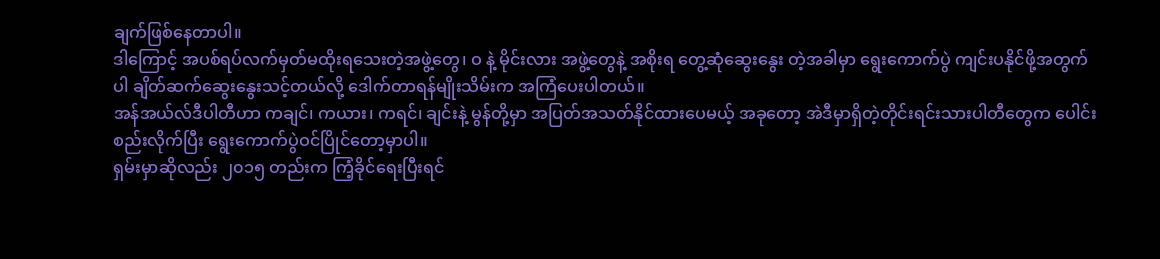ချက်ဖြစ်နေတာပါ။
ဒါကြောင့် အပစ်ရပ်လက်မှတ်မထိုးရသေးတဲ့အဖွဲ့တွေ၊ ဝ နဲ့ မိုင်းလား အဖွဲ့တွေနဲ့ အစိုးရ တွေ့ဆုံဆွေးနွေး တဲ့အခါမှာ ရွေးကောက်ပွဲ ကျင်းပနိုင်ဖို့အတွက်ပါ ချိတ်ဆက်ဆွေးနွေးသင့်တယ်လို့ ဒေါက်တာရန်မျိုးသိမ်းက အကြံပေးပါတယ်။
အန်အယ်လ်ဒီပါတီဟာ ကချင်၊ ကယား၊ ကရင်၊ ချင်းနဲ့ မွန်တို့မှာ အပြတ်အသတ်နိုင်ထားပေမယ့် အခုတော့ အဲဒီမှာရှိတဲ့တိုင်းရင်းသားပါတီတွေက ပေါင်းစည်းလိုက်ပြီး ရွေးကောက်ပွဲဝင်ပြိုင်တော့မှာပါ။
ရှမ်းမှာဆိုလည်း ၂၀၁၅ တည်းက ကြံ့ခိုင်ရေးပြီးရင်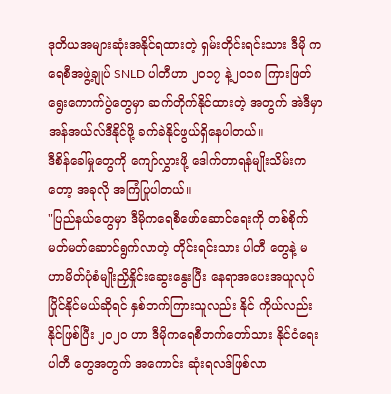ဒုတိယအများဆုံးအနိုင်ရထားတဲ့ ရှမ်းတိုင်းရင်းသား ဒီမို ကရေစီအဖွဲ့ချုပ် SNLD ပါတီဟာ ၂၀၁၇ နဲ့၂၀၁၈ ကြားဖြတ်ရွေးကောက်ပွဲတွေမှာ ဆက်တိုက်နိုင်ထားတဲ့ အတွက် အဲဒီမှာ အန်အယ်လ်ဒီနိုင်ဖို့ ခက်ခဲနိုင်ဖွယ်ရှိနေပါတယ်။
ဒီစိန်ခေါ်မှုတွေကို ကျော်လွှားဖို့ ဒေါက်တာရန်မျိုးသိမ်းကတော့ အခုလို အကြံပြုပါတယ်။
"ပြည်နယ်တွေမှာ ဒီမိုကရေစီဖော်ဆောင်ရေးကို တစ်စိုက်မတ်မတ်ဆောင်ရွက်လာတဲ့ တိုင်းရင်းသား ပါတီ တွေနဲ့ မဟာမိတ်ပုံစံမျိုးညှိနှိုင်းဆွေးနွေးပြီး နေရာအပေးအယူလုပ် ပြိုင်နိုင်မယ်ဆိုရင် နှစ်ဘက်ကြားသူလည်း နိုင် ကိုယ်လည်းနိုင်ဖြစ်ပြီး ၂၀၂၀ ဟာ ဒီမိုကရေစီဘက်တော်သား နိုင်ငံရေးပါတီ တွေအတွက် အကောင်း ဆုံးရလဒ်ဖြစ်လာ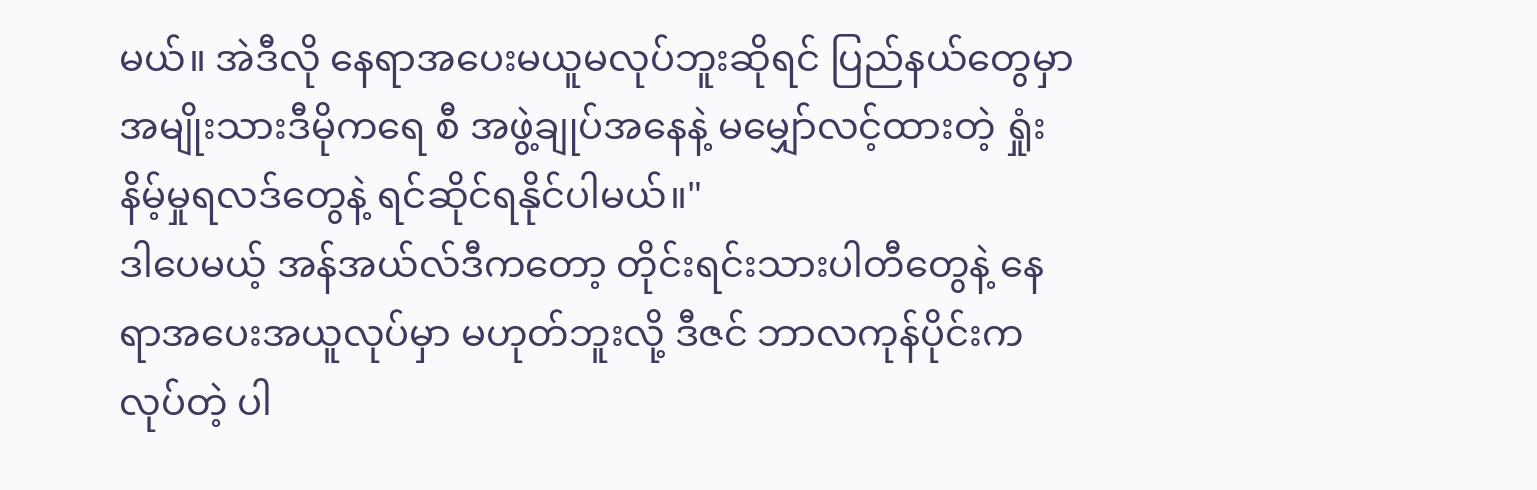မယ်။ အဲဒီလို နေရာအပေးမယူမလုပ်ဘူးဆိုရင် ပြည်နယ်တွေမှာ အမျိုးသားဒီမိုကရေ စီ အဖွဲ့ချုပ်အနေနဲ့ မမျှော်လင့်ထားတဲ့ ရှုံးနိမ့်မှုရလဒ်တွေနဲ့ ရင်ဆိုင်ရနိုင်ပါမယ်။"
ဒါပေမယ့် အန်အယ်လ်ဒီကတော့ တိုင်းရင်းသားပါတီတွေနဲ့ နေရာအပေးအယူလုပ်မှာ မဟုတ်ဘူးလို့ ဒီဇင် ဘာလကုန်ပိုင်းက လုပ်တဲ့ ပါ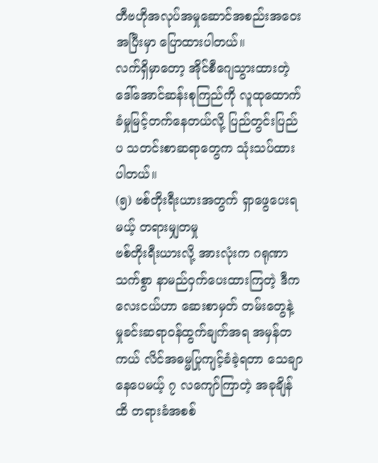တီဗဟိုအလုပ်အမှုဆောင်အစည်းအဝေးအပြီးမှာ ပြောထားပါတယ်။
လက်ရှိမှာတော့ အိုင်စီဂျေသွားထားတဲ့ ဒေါ်အောင်ဆန်းစုကြည်ကို လူထုထောက်ခံမှုမြင့်တက်နေတယ်လို့ ပြည်တွင်းပြည်ပ သတင်းစာဆရာတွေက သုံးသပ်ထားပါတယ်။
(၅) ဗစ်တိုးရီးယားအတွက် ရှာဖွေပေးရမယ့် တရားမျှတမှု
ဗစ်တိုးရီးယားလို့ အားလုံးက ဂရုဏာသက်စွာ နာမည်ဝှက်ပေးထားကြတဲ့ ဒီကလေးငယ်ဟာ ဆေးစာမှတ် တမ်းတွေနဲ့ မှုခင်းဆရာဝန်ထွက်ချက်အရ အမှန်တကယ် လိင်အဓမ္မပြုကျင့်ခံခဲ့ရတာ သေချာနေပေမယ့် ၇ လကျော်ကြာတဲ့ အခုချိန်ထိ တရားခံအစစ်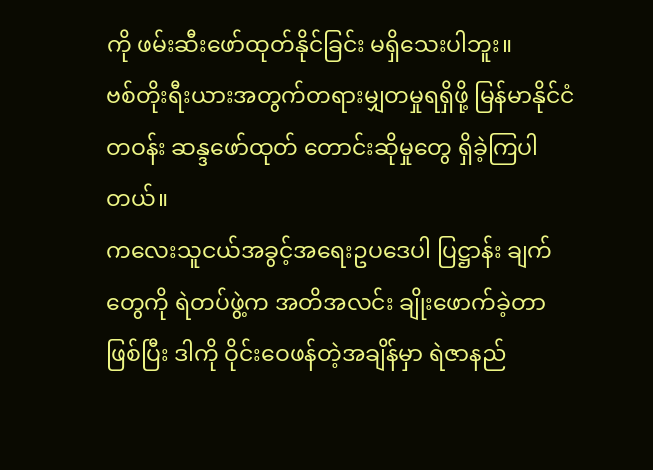ကို ဖမ်းဆီးဖော်ထုတ်နိုင်ခြင်း မရှိသေးပါဘူး။
ဗစ်တိုးရီးယားအတွက်တရားမျှတမှုရရှိဖို့ မြန်မာနိုင်ငံတဝန်း ဆန္ဒဖော်ထုတ် တောင်းဆိုမှုတွေ ရှိခဲ့ကြပါတယ်။
ကလေးသူငယ်အခွင့်အရေးဥပဒေပါ ပြဋ္ဌာန်း ချက်တွေကို ရဲတပ်ဖွဲ့က အတိအလင်း ချိုးဖောက်ခဲ့တာဖြစ်ပြီး ဒါကို ဝိုင်းဝေဖန်တဲ့အချိန်မှာ ရဲဇာနည်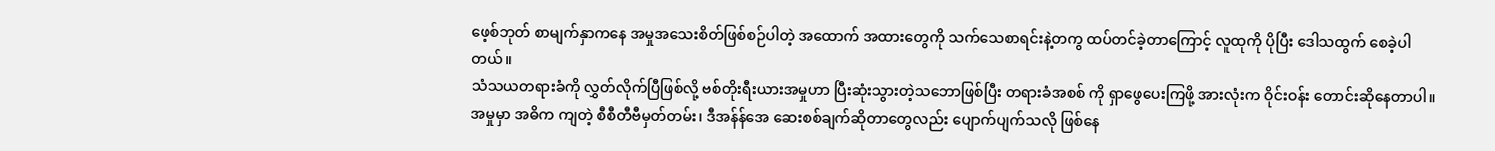ဖေ့စ်ဘုတ် စာမျက်နှာကနေ အမှုအသေးစိတ်ဖြစ်စဉ်ပါတဲ့ အထောက် အထားတွေကို သက်သေစာရင်းနဲ့တကွ ထပ်တင်ခဲ့တာကြောင့် လူထုကို ပိုပြီး ဒေါသထွက် စေခဲ့ပါတယ်။
သံသယတရားခံကို လွှတ်လိုက်ပြီဖြစ်လို့ ဗစ်တိုးရီးယားအမှုဟာ ပြီးဆုံးသွားတဲ့သဘောဖြစ်ပြီး တရားခံအစစ် ကို ရှာဖွေပေးကြဖို့ အားလုံးက ဝိုင်းဝန်း တောင်းဆိုနေတာပါ။
အမှုမှာ အဓိက ကျတဲ့ စီစီတီဗီမှတ်တမ်း၊ ဒီအန်န်အေ ဆေးစစ်ချက်ဆိုတာတွေလည်း ပျောက်ပျက်သလို ဖြစ်နေ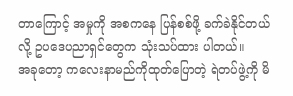တာကြောင့် အမှုကို အစကနေ ပြန်စစ်ဖို့ ခက်ခဲနိုင်တယ်လို့ ဥပဒေပညာရှင်တွေက သုံးသပ်ထား ပါတယ်။
အခုတော့ ကလေးနာမည်ကိုထုတ်ပြောတဲ့ ရဲတပ်ဖွဲ့ကို မိ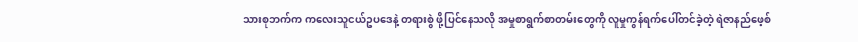သားစုဘက်က ကလေးသူငယ်ဥပဒေနဲ့ တရားစွဲ ဖို့ပြင်နေသလို အမှုစာရွက်စာတမ်းတွေကို လူမှုကွန်ရက်ပေါ်တင်ခဲ့တဲ့ ရဲဇာနည်ဖေ့စ်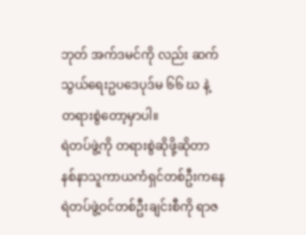ဘုတ် အက်ဒမင်ကို လည်း ဆက်သွယ်ရေးဥပဒေပုဒ်မ ၆၆ ဃ နဲ့ တရားစွဲတော့မှာပါ။
ရဲတပ်ဖွဲ့ကို တရားစွဲဆိုဖို့ဆိုတာ နစ်နာသူကာယကံရှင်တစ်ဦးကနေ ရဲတပ်ဖွဲ့ဝင်တစ်ဦးချင်းစီကို ရာဇ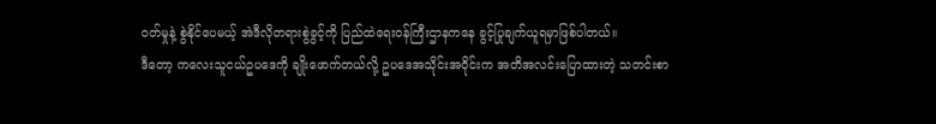ဝတ်မှုနဲ့ စွဲနိုင်ပေမယ့် အဲဒီလိုတရားစွဲခွင့်ကို ပြည်ထဲရေးဝန်ကြီးဌာနကနေ ခွင့်ပြုချက်ယူရမှာဖြစ်ပါတယ်။
ဒီတော့ ကလေးသူငယ်ဥပဒေကို ချိုးဖောက်တယ်လို့ ဥပဒေအသိုင်းအဝိုင်းက အတိအလင်းပြောထားတဲ့ သတင်းစာ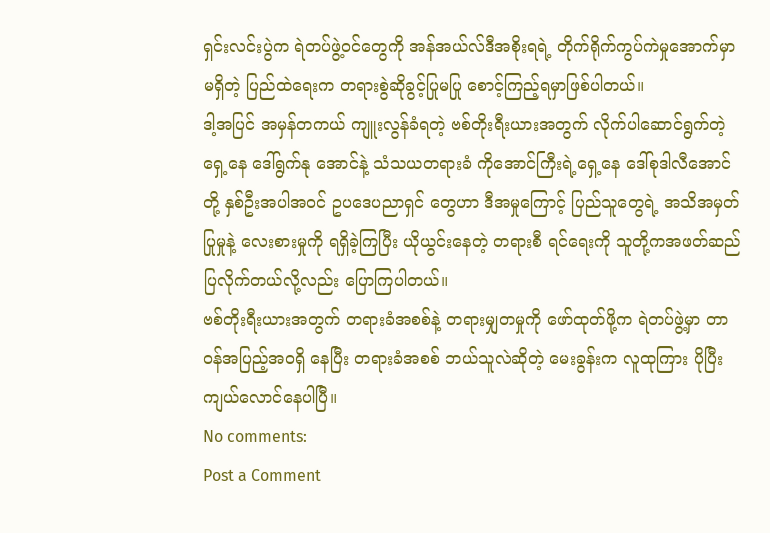ရှင်းလင်းပွဲက ရဲတပ်ဖွဲ့ဝင်တွေကို အန်အယ်လ်ဒီအစိုးရရဲ့ တိုက်ရိုက်ကွပ်ကဲမှုအောက်မှာမရှိတဲ့ ပြည်ထဲရေးက တရားစွဲဆိုခွင့်ပြုမပြု စောင့်ကြည့်ရမှာဖြစ်ပါတယ်။
ဒါ့အပြင် အမှန်တကယ် ကျူးလွန်ခံရတဲ့ ဗစ်တိုးရီးယားအတွက် လိုက်ပါဆောင်ရွက်တဲ့ ရှေ့နေ ဒေါ်ရွက်နု အောင်နဲ့ သံသယတရားခံ ကိုအောင်ကြီးရဲ့ရှေ့နေ ဒေါ်စုဒါလီအောင်တို့ နှစ်ဦးအပါအဝင် ဥပဒေပညာရှင် တွေဟာ ဒီအမှုကြောင့် ပြည်သူတွေရဲ့ အသိအမှတ်ပြုမှုနဲ့ လေးစားမှုကို ရရှိခဲ့ကြပြီး ယိုယွင်းနေတဲ့ တရားစီ ရင်ရေးကို သူတို့ကအဖတ်ဆည်ပြလိုက်တယ်လို့လည်း ပြောကြပါတယ်။
ဗစ်တိုးရီးယားအတွက် တရားခံအစစ်နဲ့ တရားမျှတမှုကို ဖော်ထုတ်ဖို့က ရဲတပ်ဖွဲ့မှာ တာဝန်အပြည့်အဝရှိ နေပြီး တရားခံအစစ် ဘယ်သူလဲဆိုတဲ့ မေးခွန်းက လူထုကြား ပိုပြီးကျယ်လောင်နေပါပြီ။
No comments:
Post a Comment